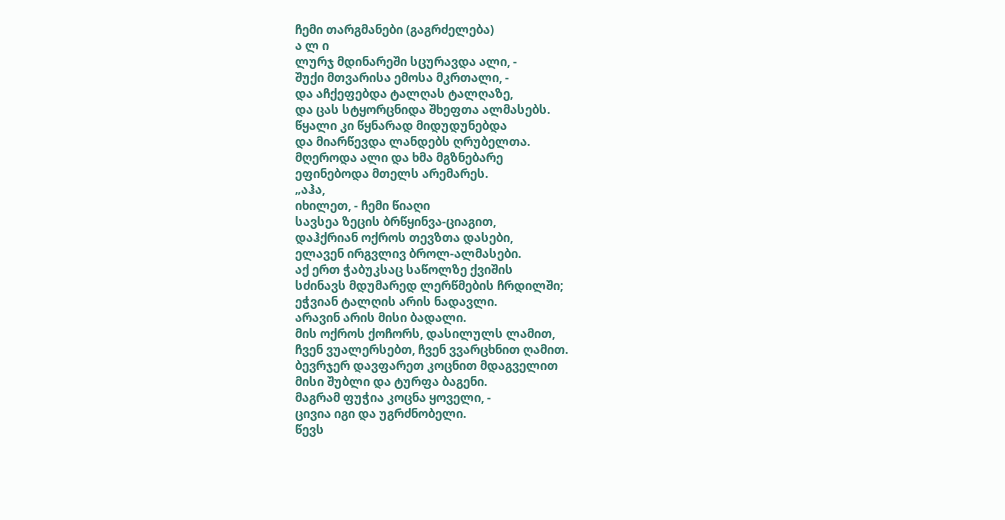ჩემი თარგმანები (გაგრძელება)
ა ლ ი
ლურჯ მდინარეში სცურავდა ალი, -
შუქი მთვარისა ემოსა მკრთალი, -
და აჩქეფებდა ტალღას ტალღაზე,
და ცას სტყორცნიდა შხეფთა ალმასებს.
წყალი კი წყნარად მიდუდუნებდა
და მიარწევდა ლანდებს ღრუბელთა.
მღეროდა ალი და ხმა მგზნებარე
ეფინებოდა მთელს არემარეს.
„აჰა,
იხილეთ, - ჩემი წიაღი
სავსეა ზეცის ბრწყინვა-ციაგით,
დაჰქრიან ოქროს თევზთა დასები,
ელავენ ირგვლივ ბროლ-ალმასები.
აქ ერთ ჭაბუკსაც საწოლზე ქვიშის
სძინავს მდუმარედ ლერწმების ჩრდილში;
ეჭვიან ტალღის არის ნადავლი.
არავინ არის მისი ბადალი.
მის ოქროს ქოჩორს, დასილულს ლამით,
ჩვენ ვუალერსებთ, ჩვენ ვვარცხნით ღამით.
ბევრჯერ დავფარეთ კოცნით მდაგველით
მისი შუბლი და ტურფა ბაგენი.
მაგრამ ფუჭია კოცნა ყოველი, -
ცივია იგი და უგრძნობელი.
წევს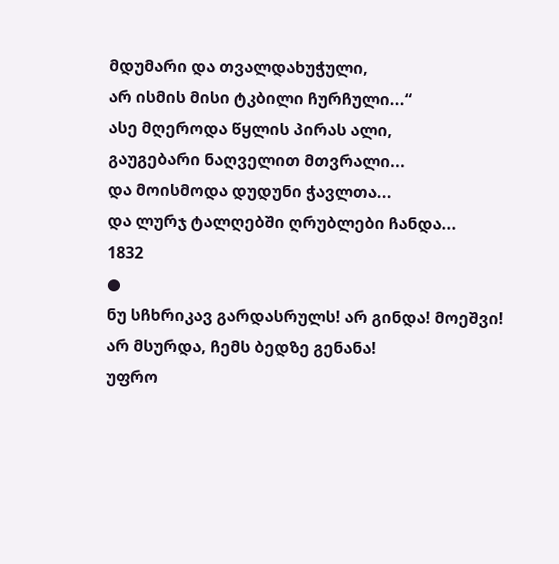მდუმარი და თვალდახუჭული,
არ ისმის მისი ტკბილი ჩურჩული...“
ასე მღეროდა წყლის პირას ალი,
გაუგებარი ნაღველით მთვრალი...
და მოისმოდა დუდუნი ჭავლთა...
და ლურჯ ტალღებში ღრუბლები ჩანდა...
1832
●
ნუ სჩხრიკავ გარდასრულს! არ გინდა! მოეშვი!
არ მსურდა, ჩემს ბედზე გენანა!
უფრო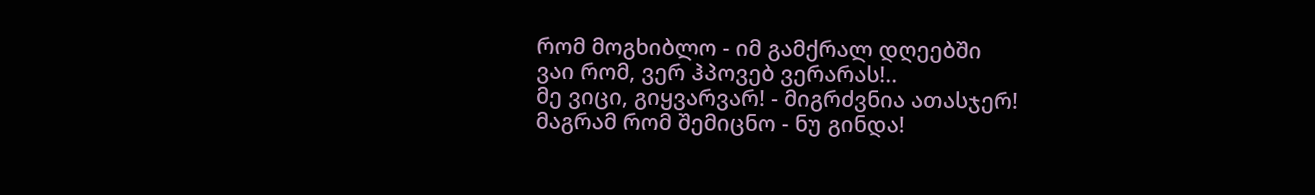რომ მოგხიბლო - იმ გამქრალ დღეებში
ვაი რომ, ვერ ჰპოვებ ვერარას!..
მე ვიცი, გიყვარვარ! - მიგრძვნია ათასჯერ!
მაგრამ რომ შემიცნო - ნუ გინდა!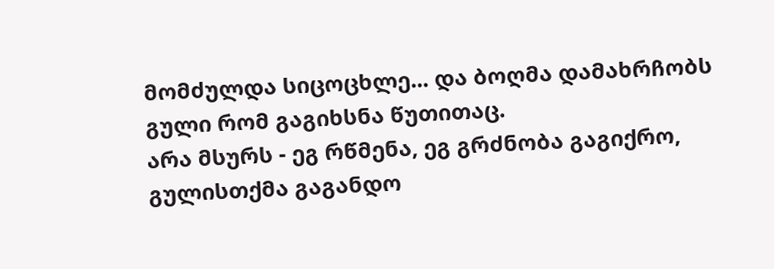მომძულდა სიცოცხლე... და ბოღმა დამახრჩობს
გული რომ გაგიხსნა წუთითაც.
არა მსურს - ეგ რწმენა, ეგ გრძნობა გაგიქრო,
გულისთქმა გაგანდო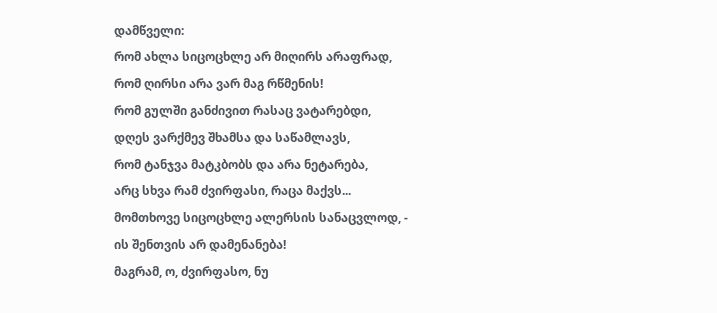დამწველი:
რომ ახლა სიცოცხლე არ მიღირს არაფრად,
რომ ღირსი არა ვარ მაგ რწმენის!
რომ გულში განძივით რასაც ვატარებდი,
დღეს ვარქმევ შხამსა და საწამლავს,
რომ ტანჯვა მატკბობს და არა ნეტარება,
არც სხვა რამ ძვირფასი, რაცა მაქვს...
მომთხოვე სიცოცხლე ალერსის სანაცვლოდ, -
ის შენთვის არ დამენანება!
მაგრამ, ო, ძვირფასო, ნუ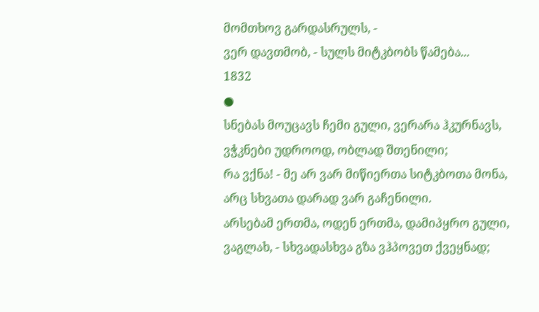მომთხოვ გარდასრულს, -
ვერ დავთმობ, - სულს მიტკბობს წამება...
1832
●
სნებას მოუცავს ჩემი გული, ვერარა ჰკურნავს,
ვჭკნები უდროოდ, ობლად შთენილი;
რა ვქნა! - მე არ ვარ მიწიერთა სიტკბოთა მონა,
არც სხვათა დარად ვარ გაჩენილი.
არსებამ ერთმა, ოდენ ერთმა, დამიპყრო გული,
ვაგლახ, - სხვადასხვა გზა ვჰპოვეთ ქვეყნად;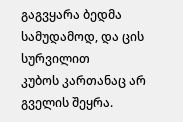გაგვყარა ბედმა სამუდამოდ, და ცის სურვილით
კუბოს კართანაც არ გველის შეყრა.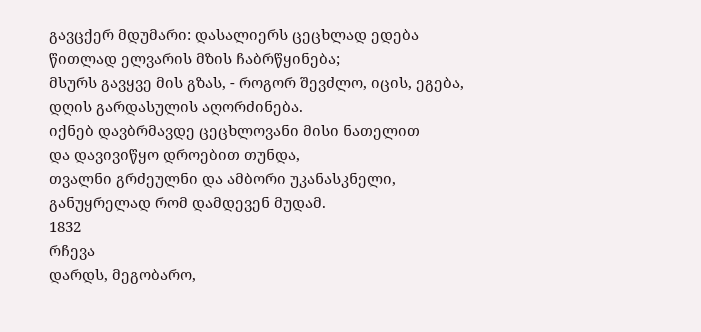გავცქერ მდუმარი: დასალიერს ცეცხლად ედება
წითლად ელვარის მზის ჩაბრწყინება;
მსურს გავყვე მის გზას, - როგორ შევძლო, იცის, ეგება,
დღის გარდასულის აღორძინება.
იქნებ დავბრმავდე ცეცხლოვანი მისი ნათელით
და დავივიწყო დროებით თუნდა,
თვალნი გრძეულნი და ამბორი უკანასკნელი,
განუყრელად რომ დამდევენ მუდამ.
1832
რჩევა
დარდს, მეგობარო,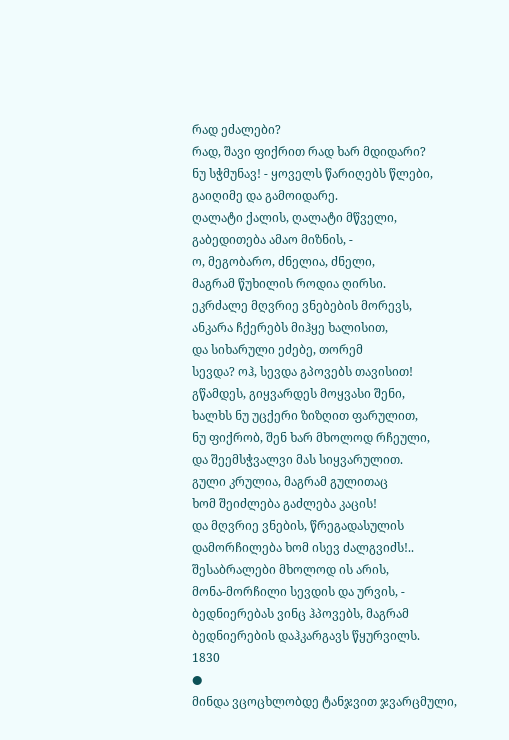რად ეძალები?
რად, შავი ფიქრით რად ხარ მდიდარი?
ნუ სჭმუნავ! - ყოველს წარიღებს წლები,
გაიღიმე და გამოიდარე.
ღალატი ქალის, ღალატი მწველი,
გაბედითება ამაო მიზნის, -
ო, მეგობარო, ძნელია, ძნელი,
მაგრამ წუხილის როდია ღირსი.
ეკრძალე მღვრიე ვნებების მორევს,
ანკარა ჩქერებს მიჰყე ხალისით,
და სიხარული ეძებე, თორემ
სევდა? ოჰ, სევდა გპოვებს თავისით!
გწამდეს, გიყვარდეს მოყვასი შენი,
ხალხს ნუ უცქერი ზიზღით ფარულით,
ნუ ფიქრობ, შენ ხარ მხოლოდ რჩეული,
და შეემსჭვალვი მას სიყვარულით.
გული კრულია, მაგრამ გულითაც
ხომ შეიძლება გაძლება კაცის!
და მღვრიე ვნების, წრეგადასულის
დამორჩილება ხომ ისევ ძალგვიძს!..
შესაბრალები მხოლოდ ის არის,
მონა-მორჩილი სევდის და ურვის, -
ბედნიერებას ვინც ჰპოვებს, მაგრამ
ბედნიერების დაჰკარგავს წყურვილს.
1830
●
მინდა ვცოცხლობდე ტანჯვით ჯვარცმული,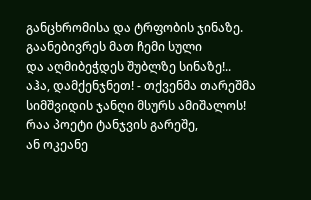განცხრომისა და ტრფობის ჯინაზე.
გაანებივრეს მათ ჩემი სული
და აღმიბეჭდეს შუბლზე სინაზე!..
აჰა, დამქენჯნეთ! - თქვენმა თარეშმა
სიმშვიდის ჯანღი მსურს ამიშალოს!
რაა პოეტი ტანჯვის გარეშე,
ან ოკეანე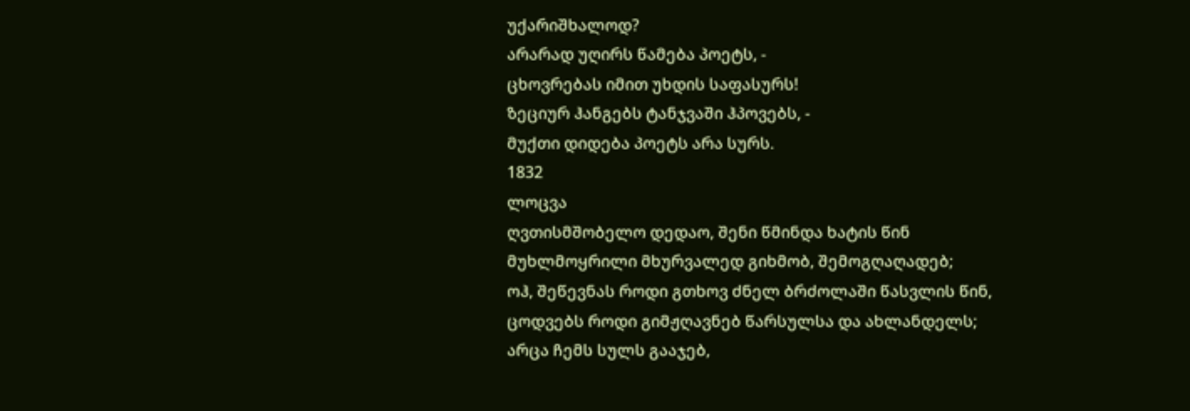უქარიშხალოდ?
არარად უღირს წამება პოეტს, -
ცხოვრებას იმით უხდის საფასურს!
ზეციურ ჰანგებს ტანჯვაში ჰპოვებს, -
მუქთი დიდება პოეტს არა სურს.
1832
ლოცვა
ღვთისმშობელო დედაო, შენი წმინდა ხატის წინ
მუხლმოყრილი მხურვალედ გიხმობ, შემოგღაღადებ;
ოჰ, შეწევნას როდი გთხოვ ძნელ ბრძოლაში წასვლის წინ,
ცოდვებს როდი გიმჟღავნებ წარსულსა და ახლანდელს;
არცა ჩემს სულს გააჯებ,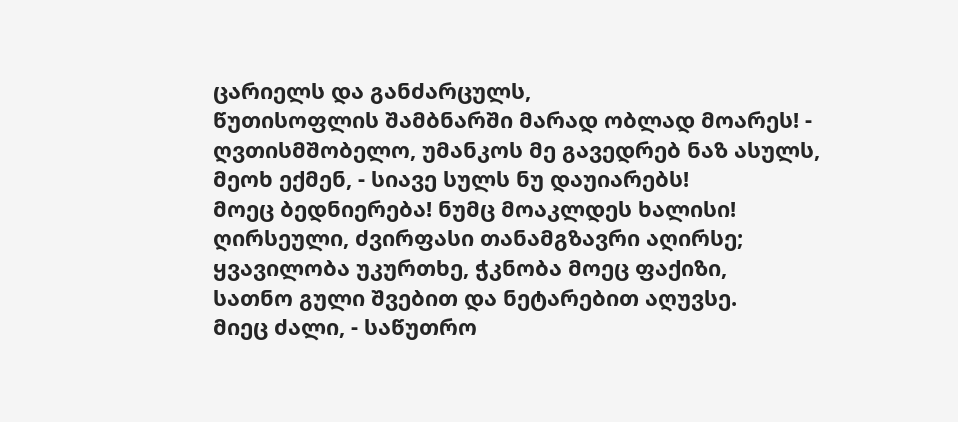ცარიელს და განძარცულს,
წუთისოფლის შამბნარში მარად ობლად მოარეს! -
ღვთისმშობელო, უმანკოს მე გავედრებ ნაზ ასულს,
მეოხ ექმენ, - სიავე სულს ნუ დაუიარებს!
მოეც ბედნიერება! ნუმც მოაკლდეს ხალისი!
ღირსეული, ძვირფასი თანამგზავრი აღირსე;
ყვავილობა უკურთხე, ჭკნობა მოეც ფაქიზი,
სათნო გული შვებით და ნეტარებით აღუვსე.
მიეც ძალი, - საწუთრო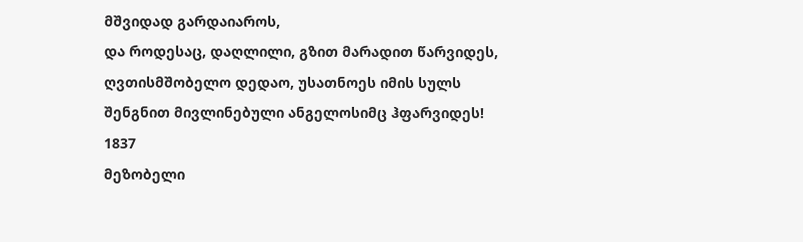მშვიდად გარდაიაროს,
და როდესაც, დაღლილი, გზით მარადით წარვიდეს,
ღვთისმშობელო დედაო, უსათნოეს იმის სულს
შენგნით მივლინებული ანგელოსიმც ჰფარვიდეს!
1837
მეზობელი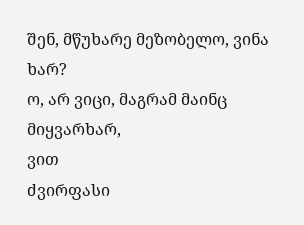შენ, მწუხარე მეზობელო, ვინა ხარ?
ო, არ ვიცი, მაგრამ მაინც მიყვარხარ,
ვით
ძვირფასი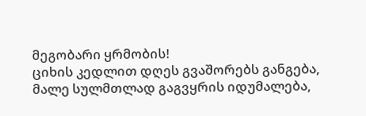მეგობარი ყრმობის!
ციხის კედლით დღეს გვაშორებს განგება,
მალე სულმთლად გაგვყრის იდუმალება,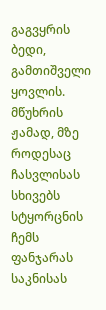გაგვყრის
ბედი, გამთიშველი ყოვლის.
მწუხრის ჟამად, მზე როდესაც ჩასვლისას
სხივებს სტყორცნის ჩემს ფანჯარას საკნისას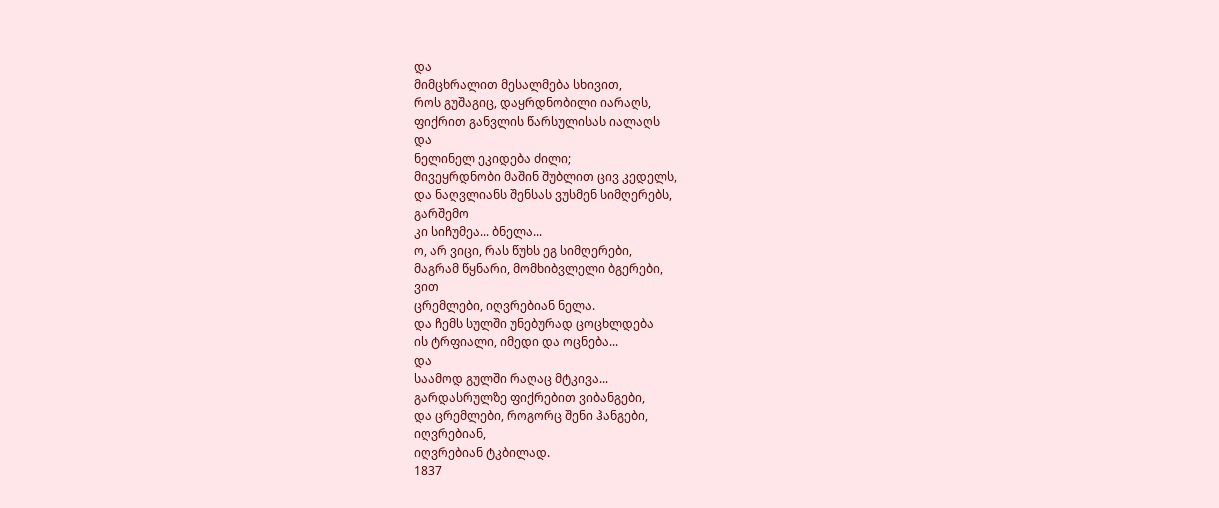და
მიმცხრალით მესალმება სხივით,
როს გუშაგიც, დაყრდნობილი იარაღს,
ფიქრით განვლის წარსულისას იალაღს
და
ნელინელ ეკიდება ძილი;
მივეყრდნობი მაშინ შუბლით ცივ კედელს,
და ნაღვლიანს შენსას ვუსმენ სიმღერებს,
გარშემო
კი სიჩუმეა... ბნელა...
ო, არ ვიცი, რას წუხს ეგ სიმღერები,
მაგრამ წყნარი, მომხიბვლელი ბგერები,
ვით
ცრემლები, იღვრებიან ნელა.
და ჩემს სულში უნებურად ცოცხლდება
ის ტრფიალი, იმედი და ოცნება...
და
საამოდ გულში რაღაც მტკივა...
გარდასრულზე ფიქრებით ვიბანგები,
და ცრემლები, როგორც შენი ჰანგები,
იღვრებიან,
იღვრებიან ტკბილად.
1837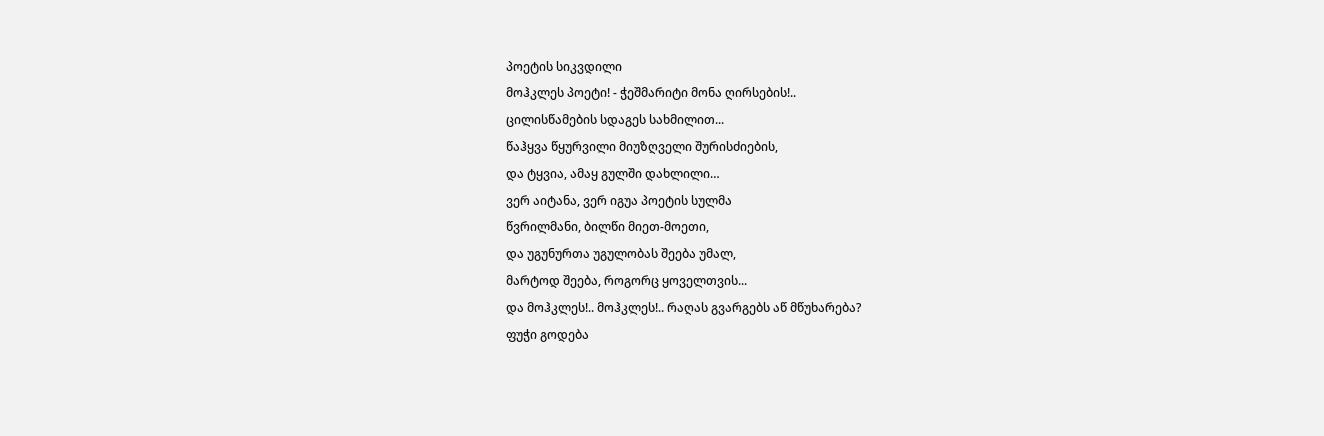პოეტის სიკვდილი
მოჰკლეს პოეტი! - ჭეშმარიტი მონა ღირსების!..
ცილისწამების სდაგეს სახმილით...
წაჰყვა წყურვილი მიუზღველი შურისძიების,
და ტყვია, ამაყ გულში დახლილი…
ვერ აიტანა, ვერ იგუა პოეტის სულმა
წვრილმანი, ბილწი მიეთ-მოეთი,
და უგუნურთა უგულობას შეება უმალ,
მარტოდ შეება, როგორც ყოველთვის...
და მოჰკლეს!.. მოჰკლეს!.. რაღას გვარგებს აწ მწუხარება?
ფუჭი გოდება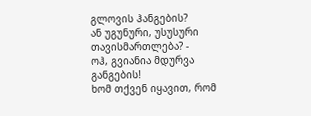გლოვის ჰანგების?
ან უგუნური, უსუსური თავისმართლება? -
ოჰ, გვიანია მდურვა განგების!
ხომ თქვენ იყავით, რომ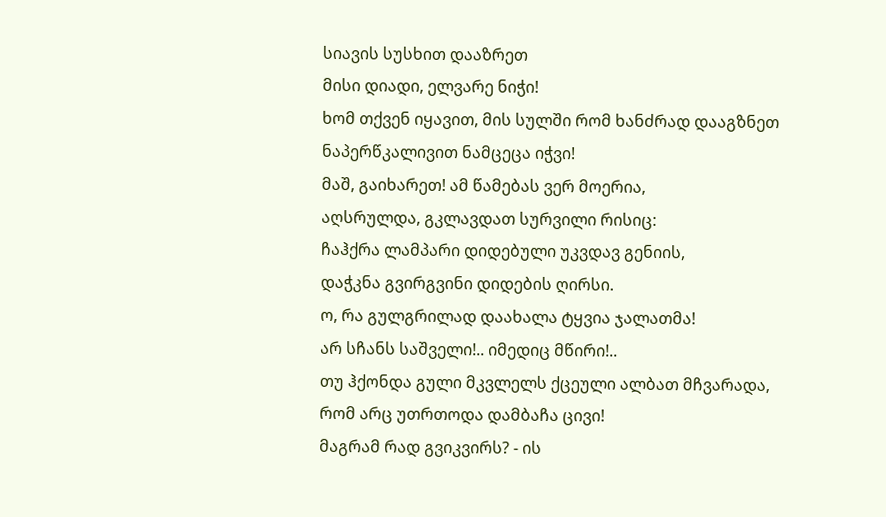სიავის სუსხით დააზრეთ
მისი დიადი, ელვარე ნიჭი!
ხომ თქვენ იყავით, მის სულში რომ ხანძრად დააგზნეთ
ნაპერწკალივით ნამცეცა იჭვი!
მაშ, გაიხარეთ! ამ წამებას ვერ მოერია,
აღსრულდა, გკლავდათ სურვილი რისიც:
ჩაჰქრა ლამპარი დიდებული უკვდავ გენიის,
დაჭკნა გვირგვინი დიდების ღირსი.
ო, რა გულგრილად დაახალა ტყვია ჯალათმა!
არ სჩანს საშველი!.. იმედიც მწირი!..
თუ ჰქონდა გული მკვლელს ქცეული ალბათ მჩვარადა,
რომ არც უთრთოდა დამბაჩა ცივი!
მაგრამ რად გვიკვირს? - ის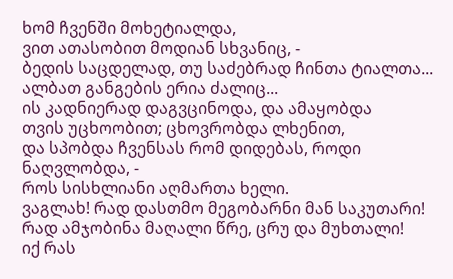ხომ ჩვენში მოხეტიალდა,
ვით ათასობით მოდიან სხვანიც, -
ბედის საცდელად, თუ საძებრად ჩინთა ტიალთა...
ალბათ განგების ერია ძალიც...
ის კადნიერად დაგვცინოდა, და ამაყობდა
თვის უცხოობით; ცხოვრობდა ლხენით,
და სპობდა ჩვენსას რომ დიდებას, როდი ნაღვლობდა, -
როს სისხლიანი აღმართა ხელი.
ვაგლახ! რად დასთმო მეგობარნი მან საკუთარი!
რად ამჯობინა მაღალი წრე, ცრუ და მუხთალი!
იქ რას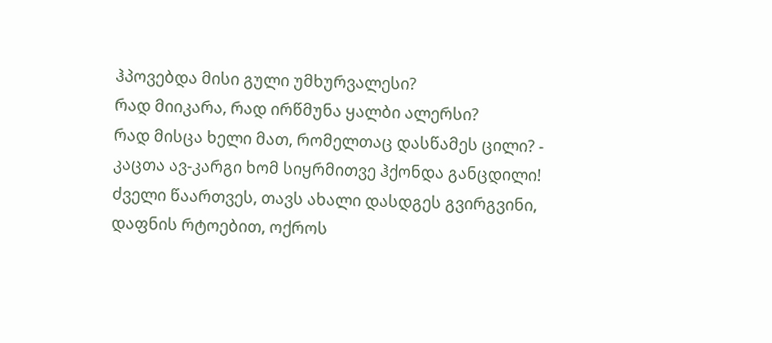ჰპოვებდა მისი გული უმხურვალესი?
რად მიიკარა, რად ირწმუნა ყალბი ალერსი?
რად მისცა ხელი მათ, რომელთაც დასწამეს ცილი? -
კაცთა ავ-კარგი ხომ სიყრმითვე ჰქონდა განცდილი!
ძველი წაართვეს, თავს ახალი დასდგეს გვირგვინი,
დაფნის რტოებით, ოქროს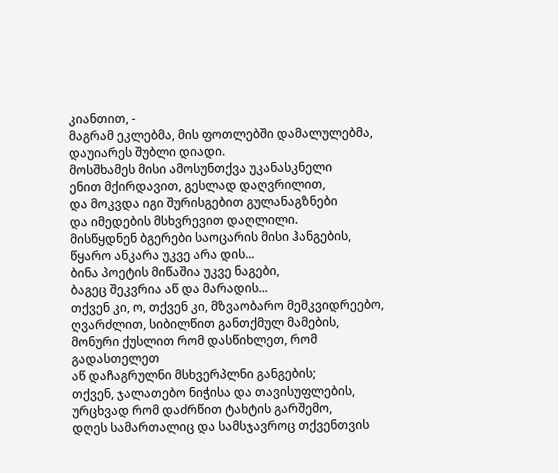კიანთით, -
მაგრამ ეკლებმა, მის ფოთლებში დამალულებმა,
დაუიარეს შუბლი დიადი.
მოსშხამეს მისი ამოსუნთქვა უკანასკნელი
ენით მქირდავით, გესლად დაღვრილით,
და მოკვდა იგი შურისგებით გულანაგზნები
და იმედების მსხვრევით დაღლილი.
მისწყდნენ ბგერები საოცარის მისი ჰანგების,
წყარო ანკარა უკვე არა დის...
ბინა პოეტის მიწაშია უკვე ნაგები,
ბაგეც შეკვრია აწ და მარადის...
თქვენ კი, ო, თქვენ კი, მზვაობარო მემკვიდრეებო,
ღვარძლით, სიბილწით განთქმულ მამების,
მონური ქუსლით რომ დასწიხლეთ, რომ გადასთელეთ
აწ დაჩაგრულნი მსხვერპლნი განგების;
თქვენ, ჯალათებო ნიჭისა და თავისუფლების,
ურცხვად რომ დაძრწით ტახტის გარშემო,
დღეს სამართალიც და სამსჯავროც თქვენთვის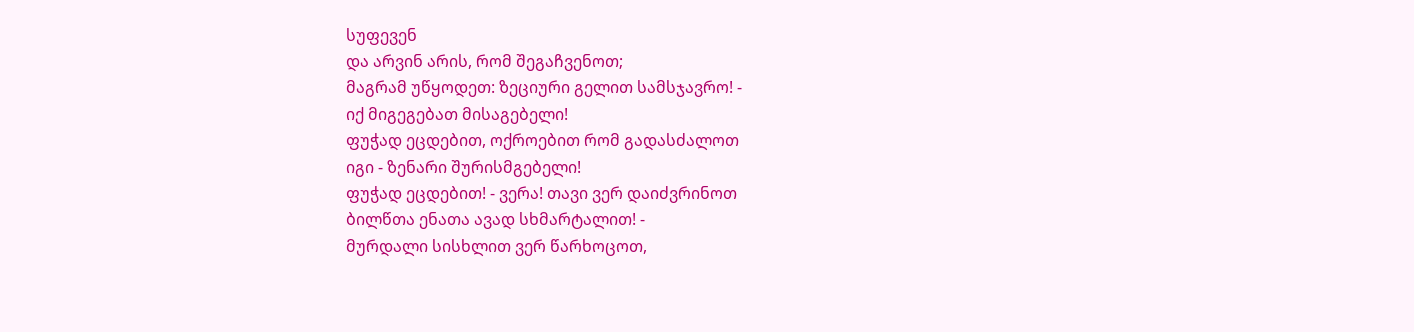სუფევენ
და არვინ არის, რომ შეგაჩვენოთ;
მაგრამ უწყოდეთ: ზეციური გელით სამსჯავრო! -
იქ მიგეგებათ მისაგებელი!
ფუჭად ეცდებით, ოქროებით რომ გადასძალოთ
იგი - ზენარი შურისმგებელი!
ფუჭად ეცდებით! - ვერა! თავი ვერ დაიძვრინოთ
ბილწთა ენათა ავად სხმარტალით! -
მურდალი სისხლით ვერ წარხოცოთ,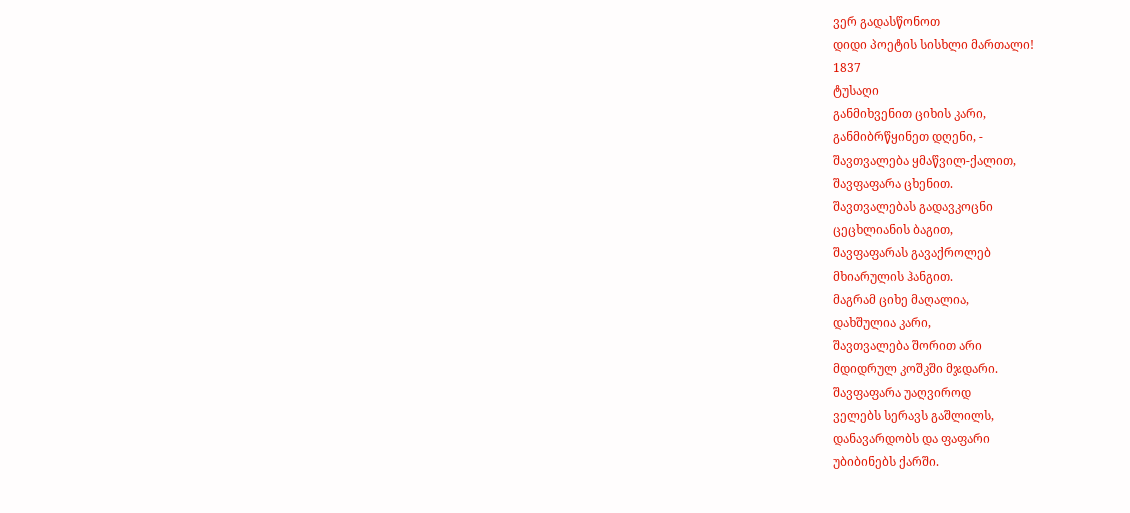ვერ გადასწონოთ
დიდი პოეტის სისხლი მართალი!
1837
ტუსაღი
განმიხვენით ციხის კარი,
განმიბრწყინეთ დღენი, -
შავთვალება ყმაწვილ-ქალით,
შავფაფარა ცხენით.
შავთვალებას გადავკოცნი
ცეცხლიანის ბაგით,
შავფაფარას გავაქროლებ
მხიარულის ჰანგით.
მაგრამ ციხე მაღალია,
დახშულია კარი,
შავთვალება შორით არი
მდიდრულ კოშკში მჯდარი.
შავფაფარა უაღვიროდ
ველებს სერავს გაშლილს,
დანავარდობს და ფაფარი
უბიბინებს ქარში.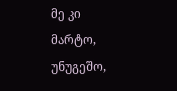მე კი მარტო, უნუგეშო,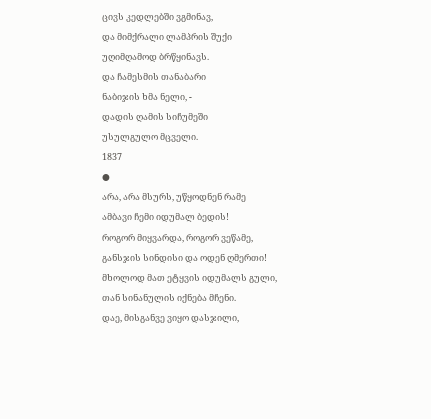ცივს კედლებში ვგმინავ,
და მიმქრალი ლამპრის შუქი
უღიმღამოდ ბრწყინავს.
და ჩამესმის თანაბარი
ნაბიჯის ხმა ნელი, -
დადის ღამის სიჩუმეში
უსულგულო მცველი.
1837
●
არა, არა მსურს, უწყოდნენ რამე
ამბავი ჩემი იდუმალ ბედის!
როგორ მიყვარდა, როგორ ვეწამე,
განსჯის სინდისი და ოდენ ღმერთი!
მხოლოდ მათ ეტყვის იდუმალს გული,
თან სინანულის იქნება მჩენი.
დაე, მისგანვე ვიყო დასჯილი,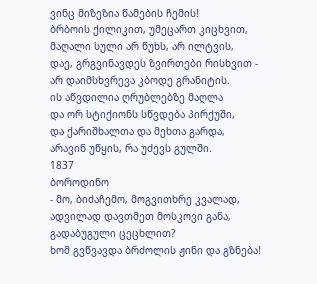ვინც მიზეზია წამების ჩემის!
ბრბოის ქილიკით, უმეცართ კიცხვით,
მაღალი სული არ წუხს, არ ილტვის,
დაე, გრგვინავდეს ზვირთები რისხვით -
არ დაიმსხვრევა კბოდე გრანიტის.
ის აწვდილია ღრუბლებზე მაღლა
და ორ სტიქიონს სწვდება პირქუში,
და ქარიშხალთა და მეხთა გარდა,
არავინ უწყის, რა უძევს გულში.
1837
ბოროდინო
- მო, ბიძაჩემო, მოგვითხრე კვალად,
ადვილად დავთმეთ მოსკოვი განა,
გადაბუგული ცეცხლით?
ხომ გვწვავდა ბრძოლის ჟინი და გზნება!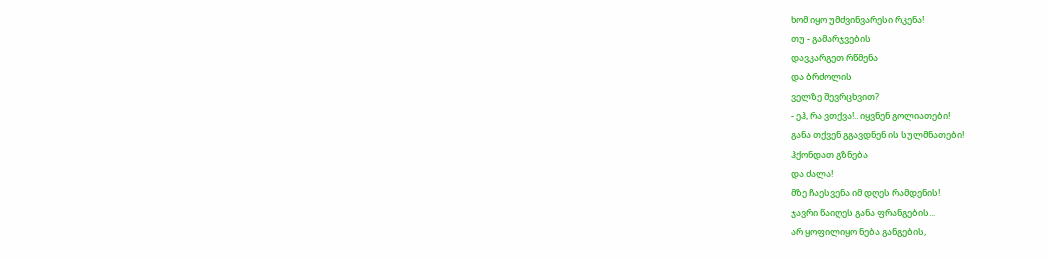ხომ იყო უმძვინვარესი რკენა!
თუ - გამარჯვების
დავკარგეთ რწმენა
და ბრძოლის
ველზე შევრცხვით?
- ეჰ, რა ვთქვა!.. იყვნენ გოლიათები!
განა თქვენ გგავდნენ ის სულმნათები!
ჰქონდათ გზნება
და ძალა!
მზე ჩაესვენა იმ დღეს რამდენის!
ჯავრი წაიღეს განა ფრანგების...
არ ყოფილიყო ნება განგების,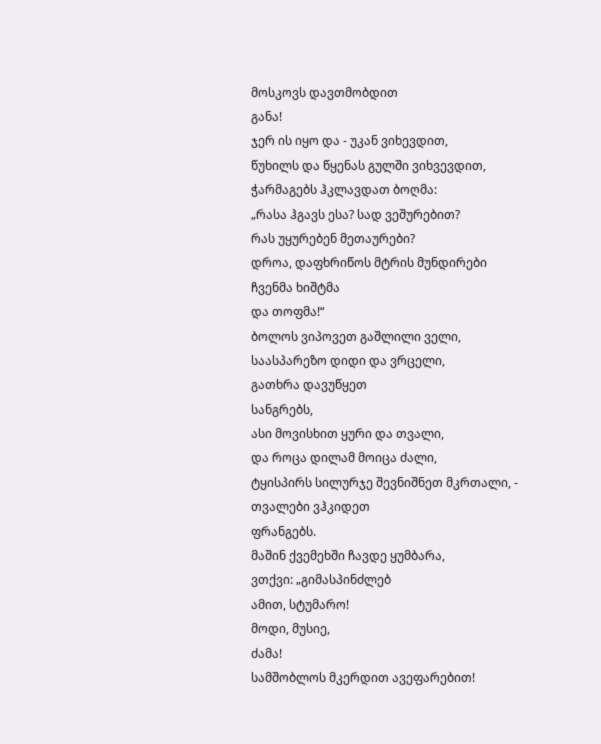მოსკოვს დავთმობდით
განა!
ჯერ ის იყო და - უკან ვიხევდით,
წუხილს და წყენას გულში ვიხვევდით,
ჭარმაგებს ჰკლავდათ ბოღმა:
„რასა ჰგავს ესა? სად ვეშურებით?
რას უყურებენ მეთაურები?
დროა, დაფხრიწოს მტრის მუნდირები
ჩვენმა ხიშტმა
და თოფმა!“
ბოლოს ვიპოვეთ გაშლილი ველი,
საასპარეზო დიდი და ვრცელი,
გათხრა დავუწყეთ
სანგრებს,
ასი მოვისხით ყური და თვალი,
და როცა დილამ მოიცა ძალი,
ტყისპირს სილურჯე შევნიშნეთ მკრთალი, -
თვალები ვჰკიდეთ
ფრანგებს.
მაშინ ქვემეხში ჩავდე ყუმბარა,
ვთქვი: „გიმასპინძლებ
ამით, სტუმარო!
მოდი, მუსიე,
ძამა!
სამშობლოს მკერდით ავეფარებით!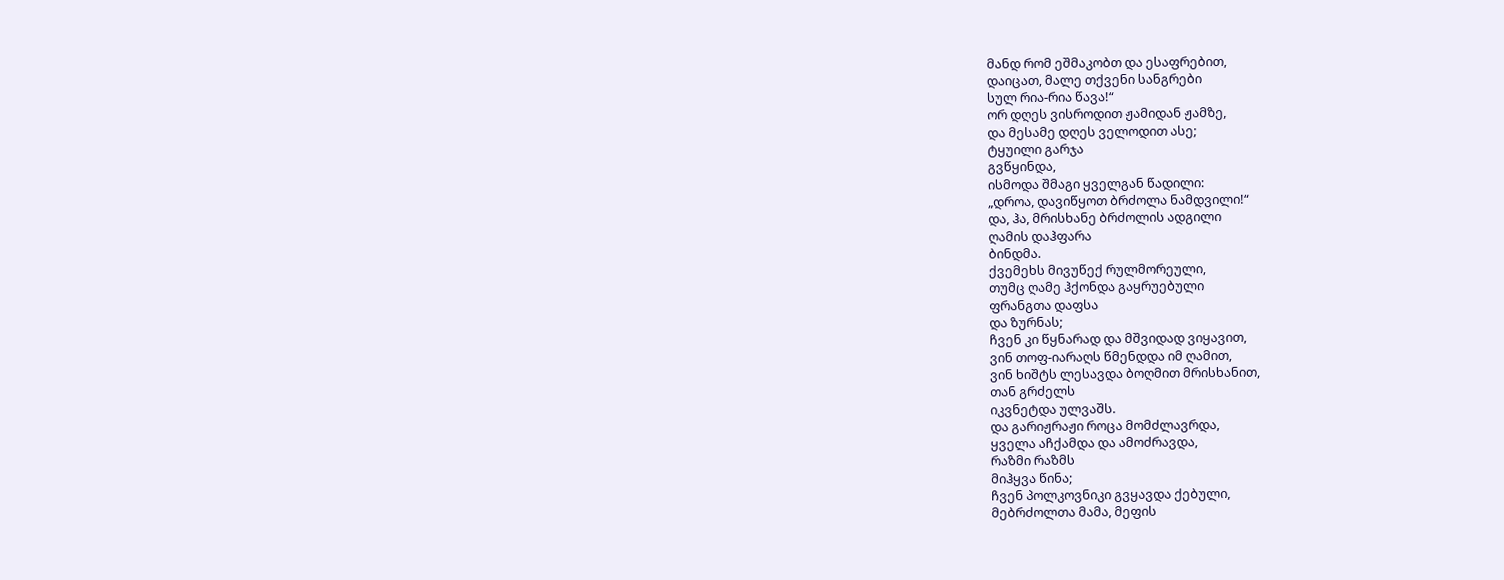მანდ რომ ეშმაკობთ და ესაფრებით,
დაიცათ, მალე თქვენი სანგრები
სულ რია-რია წავა!“
ორ დღეს ვისროდით ჟამიდან ჟამზე,
და მესამე დღეს ველოდით ასე;
ტყუილი გარჯა
გვწყინდა,
ისმოდა შმაგი ყველგან წადილი:
„დროა, დავიწყოთ ბრძოლა ნამდვილი!“
და, ჰა, მრისხანე ბრძოლის ადგილი
ღამის დაჰფარა
ბინდმა.
ქვემეხს მივუწექ რულმორეული,
თუმც ღამე ჰქონდა გაყრუებული
ფრანგთა დაფსა
და ზურნას;
ჩვენ კი წყნარად და მშვიდად ვიყავით,
ვინ თოფ-იარაღს წმენდდა იმ ღამით,
ვინ ხიშტს ლესავდა ბოღმით მრისხანით,
თან გრძელს
იკვნეტდა ულვაშს.
და გარიჟრაჟი როცა მომძლავრდა,
ყველა აჩქამდა და ამოძრავდა,
რაზმი რაზმს
მიჰყვა წინა;
ჩვენ პოლკოვნიკი გვყავდა ქებული,
მებრძოლთა მამა, მეფის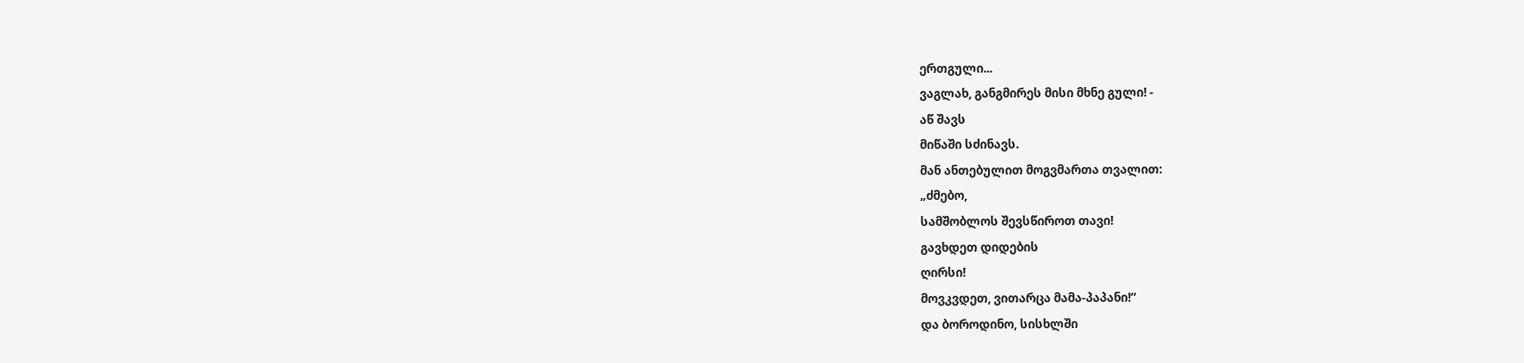ერთგული...
ვაგლახ, განგმირეს მისი მხნე გული! -
აწ შავს
მიწაში სძინავს.
მან ანთებულით მოგვმართა თვალით:
„ძმებო,
სამშობლოს შევსწიროთ თავი!
გავხდეთ დიდების
ღირსი!
მოვკვდეთ, ვითარცა მამა-პაპანი!“
და ბოროდინო, სისხლში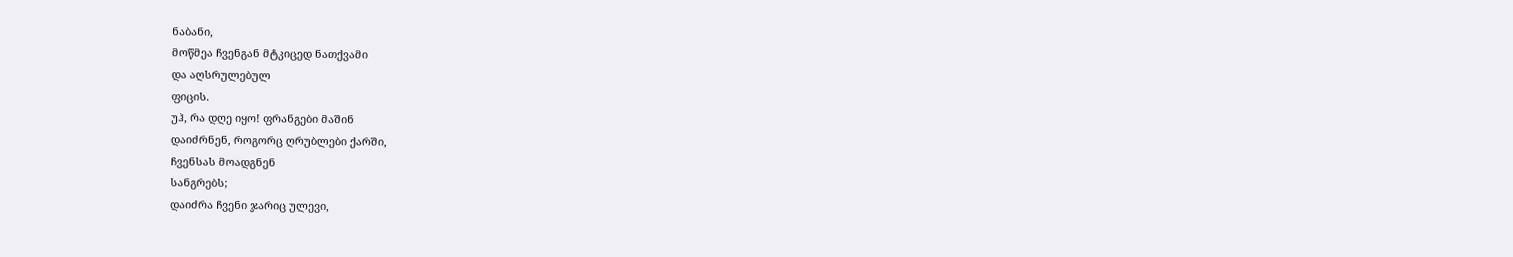ნაბანი,
მოწმეა ჩვენგან მტკიცედ ნათქვამი
და აღსრულებულ
ფიცის.
უჰ, რა დღე იყო! ფრანგები მაშინ
დაიძრნენ, როგორც ღრუბლები ქარში,
ჩვენსას მოადგნენ
სანგრებს;
დაიძრა ჩვენი ჯარიც ულევი,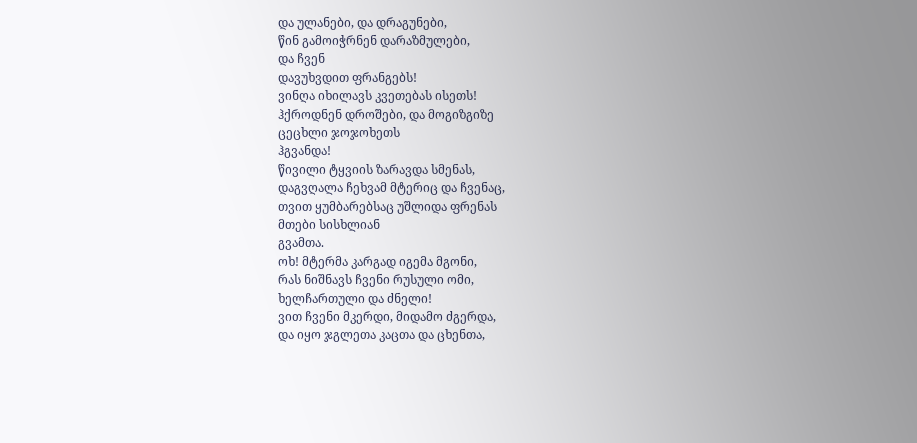და ულანები, და დრაგუნები,
წინ გამოიჭრნენ დარაზმულები,
და ჩვენ
დავუხვდით ფრანგებს!
ვინღა იხილავს კვეთებას ისეთს!
ჰქროდნენ დროშები, და მოგიზგიზე
ცეცხლი ჯოჯოხეთს
ჰგვანდა!
წივილი ტყვიის ზარავდა სმენას,
დაგვღალა ჩეხვამ მტერიც და ჩვენაც,
თვით ყუმბარებსაც უშლიდა ფრენას
მთები სისხლიან
გვამთა.
ოხ! მტერმა კარგად იგემა მგონი,
რას ნიშნავს ჩვენი რუსული ომი,
ხელჩართული და ძნელი!
ვით ჩვენი მკერდი, მიდამო ძგერდა,
და იყო ჯგლეთა კაცთა და ცხენთა,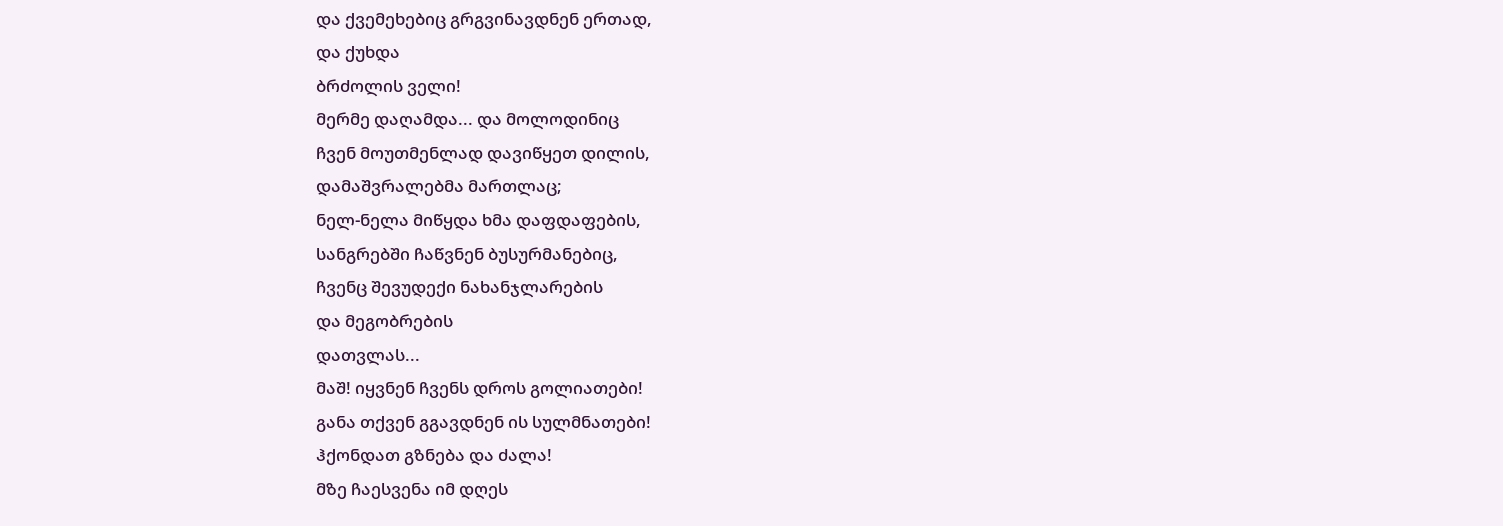და ქვემეხებიც გრგვინავდნენ ერთად,
და ქუხდა
ბრძოლის ველი!
მერმე დაღამდა... და მოლოდინიც
ჩვენ მოუთმენლად დავიწყეთ დილის,
დამაშვრალებმა მართლაც;
ნელ-ნელა მიწყდა ხმა დაფდაფების,
სანგრებში ჩაწვნენ ბუსურმანებიც,
ჩვენც შევუდექი ნახანჯლარების
და მეგობრების
დათვლას...
მაშ! იყვნენ ჩვენს დროს გოლიათები!
განა თქვენ გგავდნენ ის სულმნათები!
ჰქონდათ გზნება და ძალა!
მზე ჩაესვენა იმ დღეს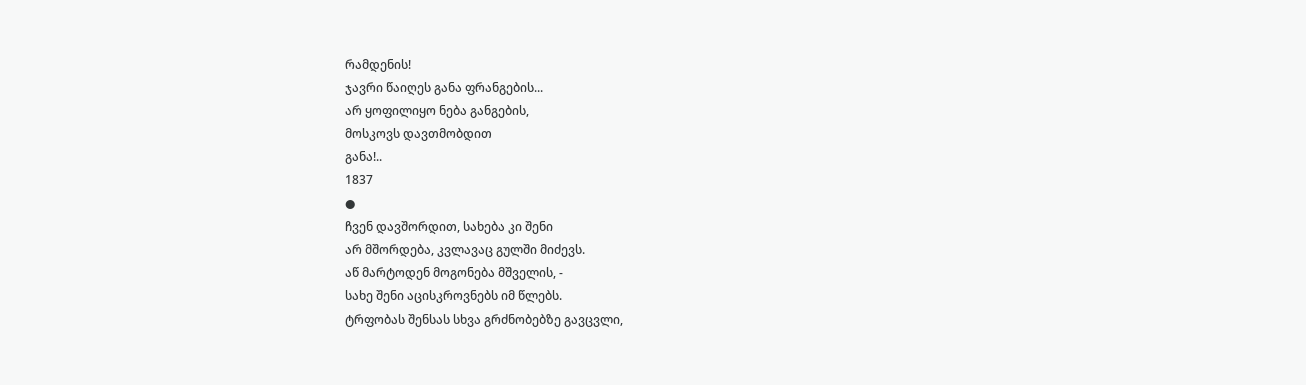რამდენის!
ჯავრი წაიღეს განა ფრანგების...
არ ყოფილიყო ნება განგების,
მოსკოვს დავთმობდით
განა!..
1837
●
ჩვენ დავშორდით, სახება კი შენი
არ მშორდება, კვლავაც გულში მიძევს.
აწ მარტოდენ მოგონება მშველის, -
სახე შენი აცისკროვნებს იმ წლებს.
ტრფობას შენსას სხვა გრძნობებზე გავცვლი,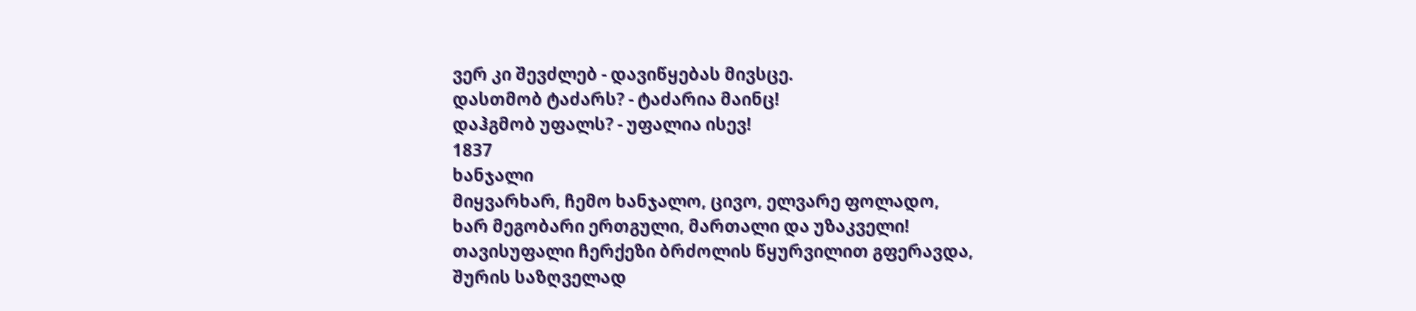ვერ კი შევძლებ - დავიწყებას მივსცე.
დასთმობ ტაძარს? - ტაძარია მაინც!
დაჰგმობ უფალს? - უფალია ისევ!
1837
ხანჯალი
მიყვარხარ, ჩემო ხანჯალო, ცივო, ელვარე ფოლადო,
ხარ მეგობარი ერთგული, მართალი და უზაკველი!
თავისუფალი ჩერქეზი ბრძოლის წყურვილით გფერავდა,
შურის საზღველად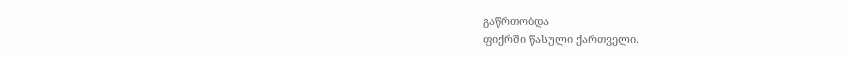გაწრთობდა
ფიქრში წასული ქართველი.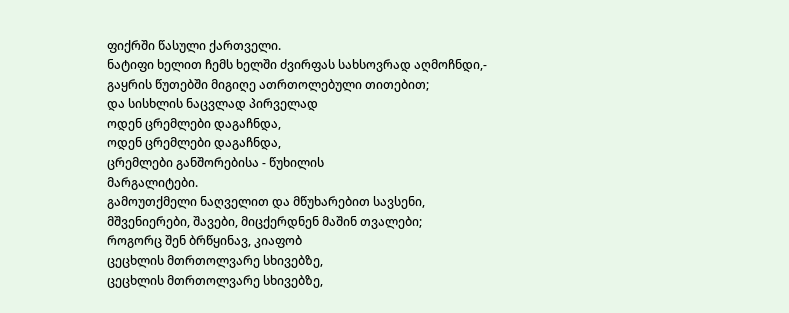ფიქრში წასული ქართველი.
ნატიფი ხელით ჩემს ხელში ძვირფას სახსოვრად აღმოჩნდი,-
გაყრის წუთებში მიგიღე ათრთოლებული თითებით;
და სისხლის ნაცვლად პირველად
ოდენ ცრემლები დაგაჩნდა,
ოდენ ცრემლები დაგაჩნდა,
ცრემლები განშორებისა - წუხილის
მარგალიტები.
გამოუთქმელი ნაღველით და მწუხარებით სავსენი,
მშვენიერები, შავები, მიცქერდნენ მაშინ თვალები;
როგორც შენ ბრწყინავ, კიაფობ
ცეცხლის მთრთოლვარე სხივებზე,
ცეცხლის მთრთოლვარე სხივებზე,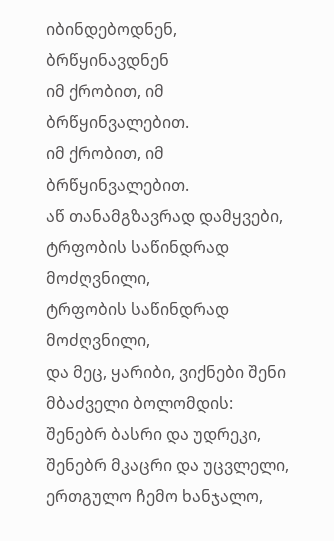იბინდებოდნენ, ბრწყინავდნენ
იმ ქრობით, იმ ბრწყინვალებით.
იმ ქრობით, იმ ბრწყინვალებით.
აწ თანამგზავრად დამყვები,
ტრფობის საწინდრად მოძღვნილი,
ტრფობის საწინდრად მოძღვნილი,
და მეც, ყარიბი, ვიქნები შენი მბაძველი ბოლომდის:
შენებრ ბასრი და უდრეკი, შენებრ მკაცრი და უცვლელი,
ერთგულო ჩემო ხანჯალო,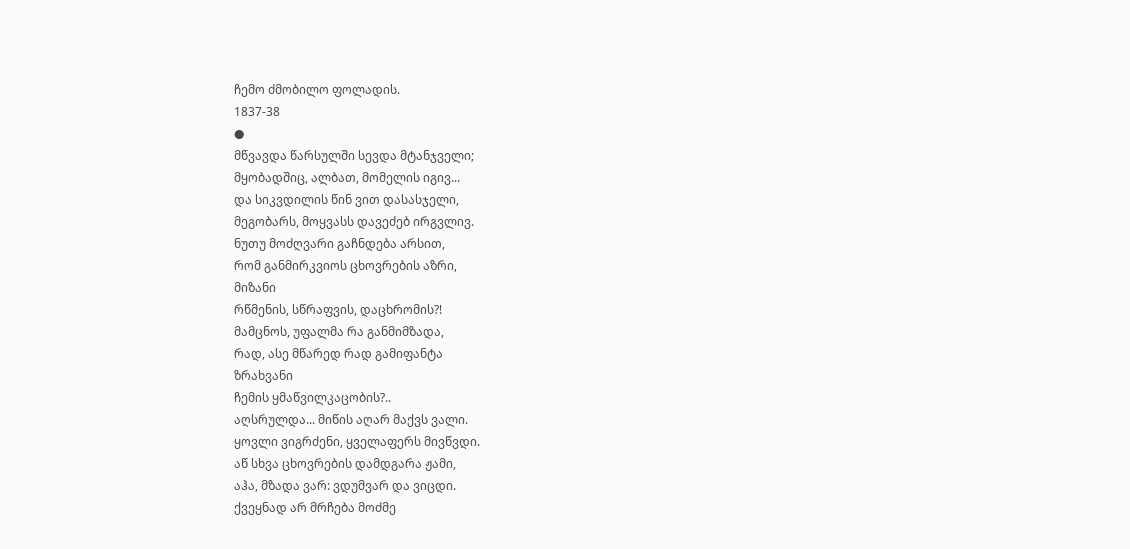ჩემო ძმობილო ფოლადის.
1837-38
●
მწვავდა წარსულში სევდა მტანჯველი;
მყობადშიც, ალბათ, მომელის იგივ...
და სიკვდილის წინ ვით დასასჯელი,
მეგობარს, მოყვასს დავეძებ ირგვლივ.
ნუთუ მოძღვარი გაჩნდება არსით,
რომ განმირკვიოს ცხოვრების აზრი,
მიზანი
რწმენის, სწრაფვის, დაცხრომის?!
მამცნოს, უფალმა რა განმიმზადა,
რად, ასე მწარედ რად გამიფანტა
ზრახვანი
ჩემის ყმაწვილკაცობის?..
აღსრულდა... მიწის აღარ მაქვს ვალი.
ყოვლი ვიგრძენი, ყველაფერს მივწვდი.
აწ სხვა ცხოვრების დამდგარა ჟამი,
აჰა, მზადა ვარ: ვდუმვარ და ვიცდი.
ქვეყნად არ მრჩება მოძმე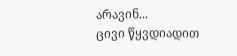არავინ...
ცივი წყვდიადით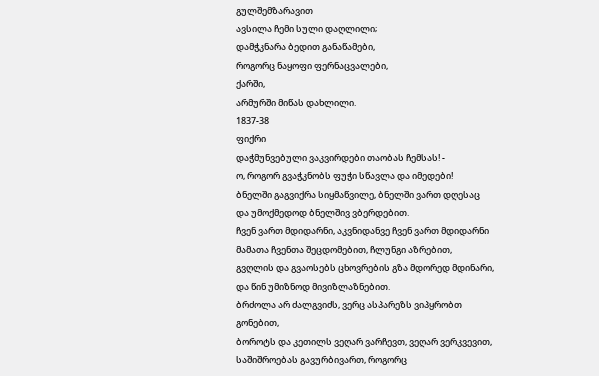გულშემზარავით
ავსილა ჩემი სული დაღლილი;
დამჭკნარა ბედით განაწამები,
როგორც ნაყოფი ფერნაცვალები,
ქარში,
არმურში მიწას დახლილი.
1837-38
ფიქრი
დაჭმუნვებული ვაკვირდები თაობას ჩემსას! -
ო, როგორ გვაჭკნობს ფუჭი სწავლა და იმედები!
ბნელში გაგვიქრა სიყმაწვილე, ბნელში ვართ დღესაც
და უმოქმედოდ ბნელშივ ვბერდებით.
ჩვენ ვართ მდიდარნი, აკვნიდანვე ჩვენ ვართ მდიდარნი
მამათა ჩვენთა შეცდომებით, ჩლუნგი აზრებით,
გვღლის და გვაოსებს ცხოვრების გზა მდორედ მდინარი,
და წინ უმიზნოდ მივიზლაზნებით.
ბრძოლა არ ძალგვიძს, ვერც ასპარეზს ვიპყრობთ
გონებით,
ბოროტს და კეთილს ვეღარ ვარჩევთ, ვეღარ ვერკვევით,
საშიშროებას გავურბივართ, როგორც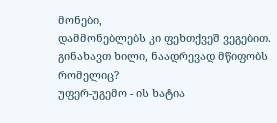მონები,
დამმონებლებს კი ფეხთქვეშ ვეგებით.
გინახავთ ხილი, ნაადრევად მწიფობს რომელიც?
უფერ-უგემო - ის ხატია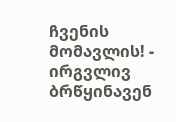ჩვენის მომავლის! -
ირგვლივ ბრწყინავენ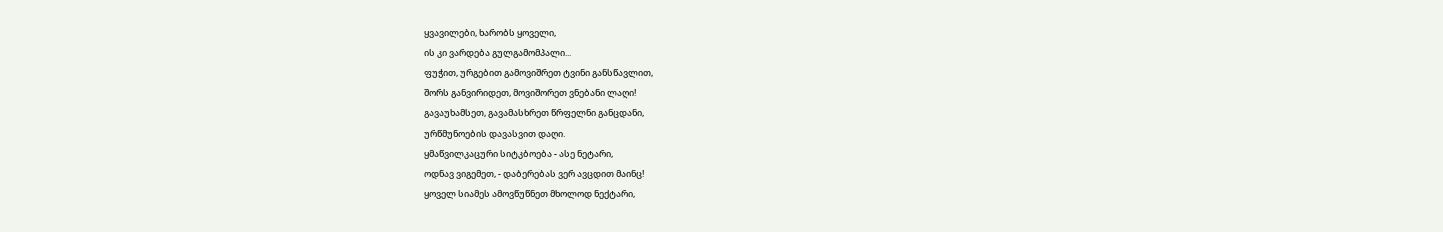ყვავილები, ხარობს ყოველი,
ის კი ვარდება გულგამომპალი...
ფუჭით, ურგებით გამოვიშრეთ ტვინი განსწავლით,
შორს განვირიდეთ, მოვიშორეთ ვნებანი ლაღი!
გავაუხამსეთ, გავამასხრეთ წრფელნი განცდანი,
ურწმუნოების დავასვით დაღი.
ყმაწვილკაცური სიტკბოება - ასე ნეტარი,
ოდნავ ვიგემეთ, - დაბერებას ვერ ავცდით მაინც!
ყოველ სიამეს ამოვწუწნეთ მხოლოდ ნექტარი,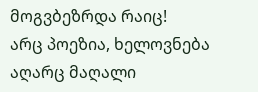მოგვბეზრდა რაიც!
არც პოეზია, ხელოვნება აღარც მაღალი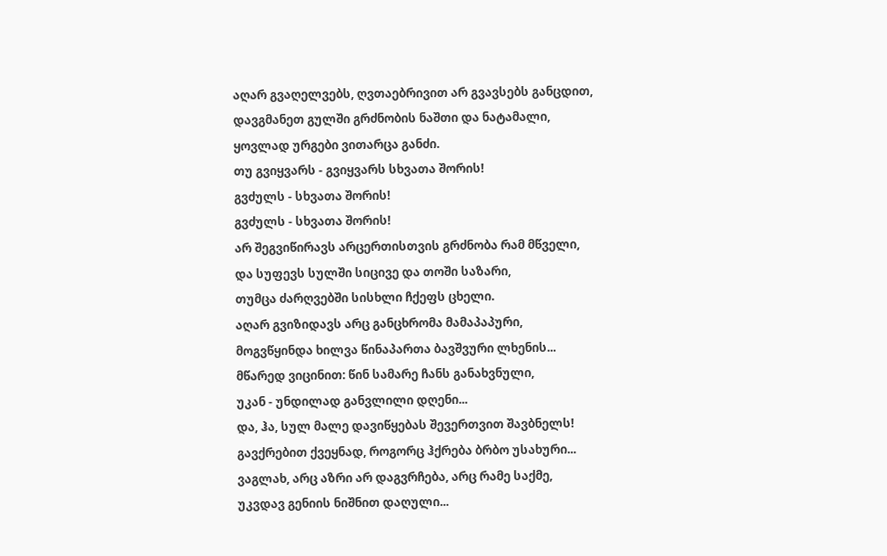აღარ გვაღელვებს, ღვთაებრივით არ გვავსებს განცდით,
დავგმანეთ გულში გრძნობის ნაშთი და ნატამალი,
ყოვლად ურგები ვითარცა განძი.
თუ გვიყვარს - გვიყვარს სხვათა შორის!
გვძულს - სხვათა შორის!
გვძულს - სხვათა შორის!
არ შეგვიწირავს არცერთისთვის გრძნობა რამ მწველი,
და სუფევს სულში სიცივე და თოში საზარი,
თუმცა ძარღვებში სისხლი ჩქეფს ცხელი.
აღარ გვიზიდავს არც განცხრომა მამაპაპური,
მოგვწყინდა ხილვა წინაპართა ბავშვური ლხენის...
მწარედ ვიცინით: წინ სამარე ჩანს განახვნული,
უკან - უნდილად განვლილი დღენი...
და, ჰა, სულ მალე დავიწყებას შევერთვით შავბნელს!
გავქრებით ქვეყნად, როგორც ჰქრება ბრბო უსახური...
ვაგლახ, არც აზრი არ დაგვრჩება, არც რამე საქმე,
უკვდავ გენიის ნიშნით დაღული...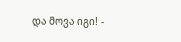და მოვა იგი! -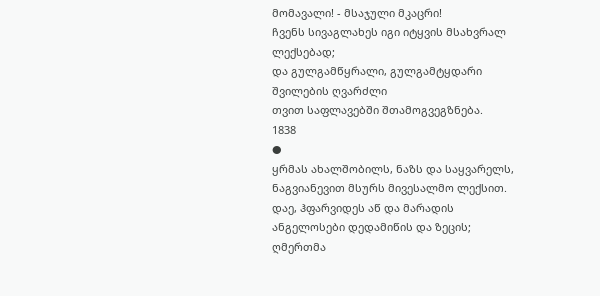მომავალი! - მსაჯული მკაცრი!
ჩვენს სივაგლახეს იგი იტყვის მსახვრალ ლექსებად;
და გულგამწყრალი, გულგამტყდარი შვილების ღვარძლი
თვით საფლავებში შთამოგვეგზნება.
1838
●
ყრმას ახალშობილს, ნაზს და საყვარელს,
ნაგვიანევით მსურს მივესალმო ლექსით.
დაე, ჰფარვიდეს აწ და მარადის
ანგელოსები დედამიწის და ზეცის;
ღმერთმა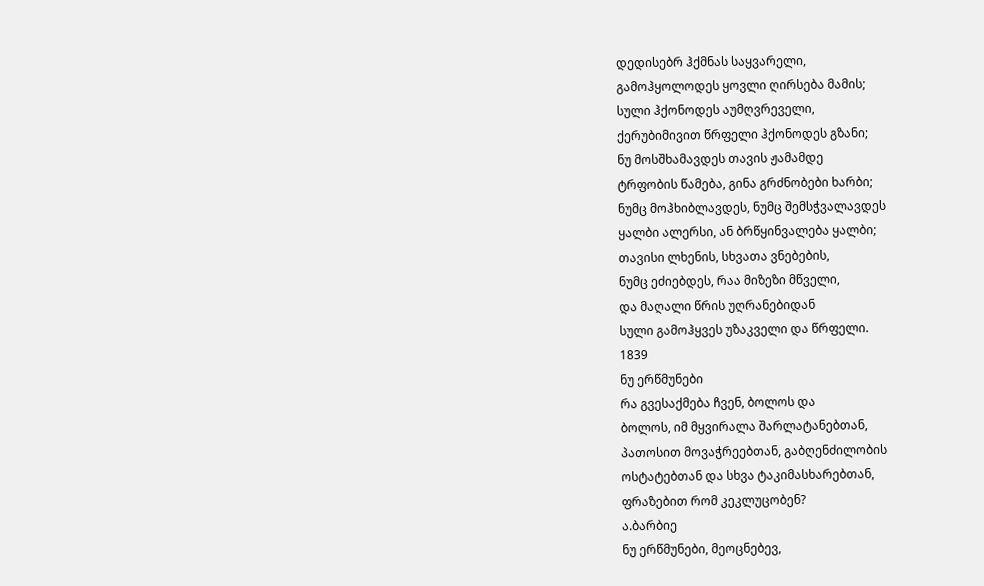დედისებრ ჰქმნას საყვარელი,
გამოჰყოლოდეს ყოვლი ღირსება მამის;
სული ჰქონოდეს აუმღვრეველი,
ქერუბიმივით წრფელი ჰქონოდეს გზანი;
ნუ მოსშხამავდეს თავის ჟამამდე
ტრფობის წამება, გინა გრძნობები ხარბი;
ნუმც მოჰხიბლავდეს, ნუმც შემსჭვალავდეს
ყალბი ალერსი, ან ბრწყინვალება ყალბი;
თავისი ლხენის, სხვათა ვნებების,
ნუმც ეძიებდეს, რაა მიზეზი მწველი,
და მაღალი წრის უღრანებიდან
სული გამოჰყვეს უზაკველი და წრფელი.
1839
ნუ ერწმუნები
რა გვესაქმება ჩვენ, ბოლოს და
ბოლოს, იმ მყვირალა შარლატანებთან,
პათოსით მოვაჭრეებთან, გაბღენძილობის
ოსტატებთან და სხვა ტაკიმასხარებთან,
ფრაზებით რომ კეკლუცობენ?
ა.ბარბიე
ნუ ერწმუნები, მეოცნებევ,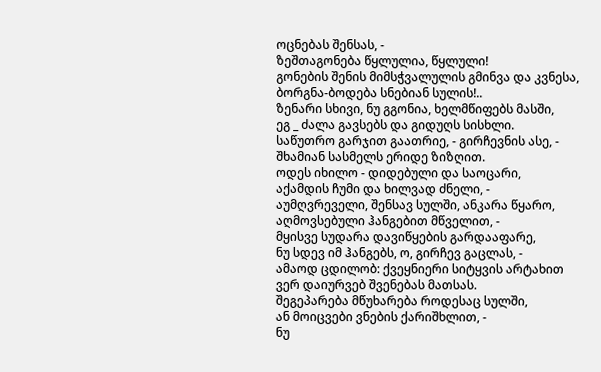ოცნებას შენსას, -
ზეშთაგონება წყლულია, წყლული!
გონების შენის მიმსჭვალულის გმინვა და კვნესა,
ბორგნა-ბოდება სნებიან სულის!..
ზენარი სხივი, ნუ გგონია, ხელმწიფებს მასში,
ეგ _ ძალა გავსებს და გიდუღს სისხლი.
საწუთრო გარჯით გაათრიე, - გირჩევნის ასე, -
შხამიან სასმელს ერიდე ზიზღით.
ოდეს იხილო - დიდებული და საოცარი,
აქამდის ჩუმი და ხილვად ძნელი, -
აუმღვრეველი, შენსავ სულში, ანკარა წყარო,
აღმოვსებული ჰანგებით მწველით, -
მყისვე სუდარა დავიწყების გარდააფარე,
ნუ სდევ იმ ჰანგებს, ო, გირჩევ გაცლას, -
ამაოდ ცდილობ: ქვეყნიერი სიტყვის არტახით
ვერ დაიურვებ შვენებას მათსას.
შეგეპარება მწუხარება როდესაც სულში,
ან მოიცვები ვნების ქარიშხლით, -
ნუ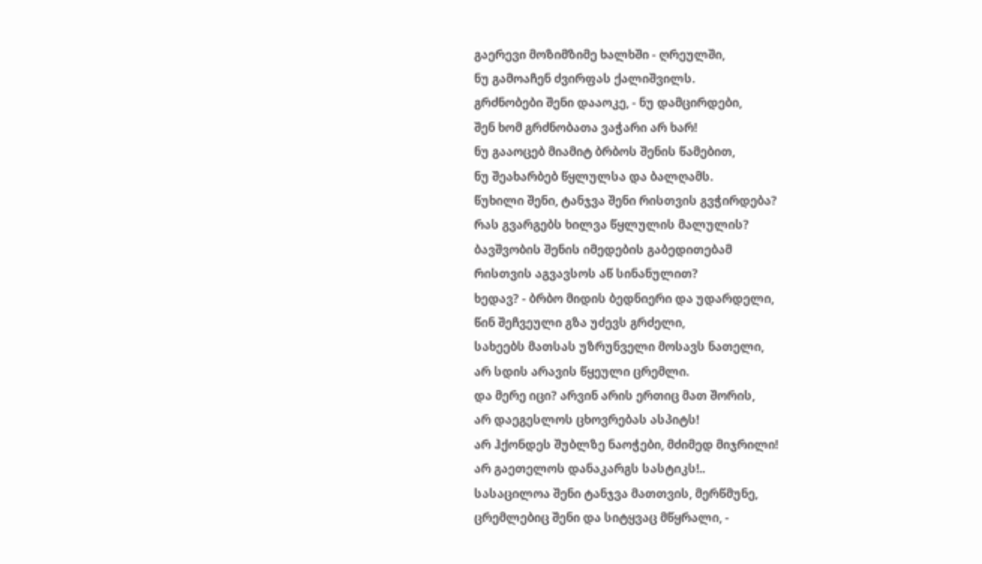გაერევი მოზიმზიმე ხალხში - ღრეულში,
ნუ გამოაჩენ ძვირფას ქალიშვილს.
გრძნობები შენი დააოკე, - ნუ დამცირდები,
შენ ხომ გრძნობათა ვაჭარი არ ხარ!
ნუ გააოცებ მიამიტ ბრბოს შენის წამებით,
ნუ შეახარბებ წყლულსა და ბალღამს.
წუხილი შენი, ტანჯვა შენი რისთვის გვჭირდება?
რას გვარგებს ხილვა წყლულის მალულის?
ბავშვობის შენის იმედების გაბედითებამ
რისთვის აგვავსოს აწ სინანულით?
ხედავ? - ბრბო მიდის ბედნიერი და უდარდელი,
წინ შეჩვეული გზა უძევს გრძელი,
სახეებს მათსას უზრუნველი მოსავს ნათელი,
არ სდის არავის წყეული ცრემლი.
და მერე იცი? არვინ არის ერთიც მათ შორის,
არ დაეგესლოს ცხოვრებას ასპიტს!
არ ჰქონდეს შუბლზე ნაოჭები, მძიმედ მიჯრილი!
არ გაეთელოს დანაკარგს სასტიკს!..
სასაცილოა შენი ტანჯვა მათთვის, მერწმუნე,
ცრემლებიც შენი და სიტყვაც მწყრალი, -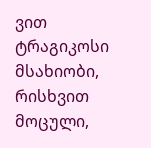ვით ტრაგიკოსი მსახიობი, რისხვით მოცული,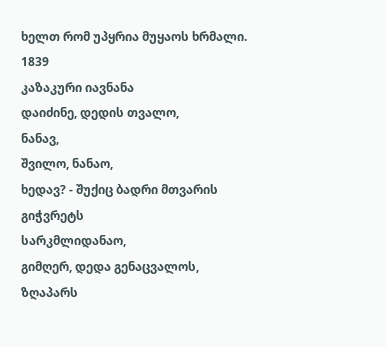ხელთ რომ უპყრია მუყაოს ხრმალი.
1839
კაზაკური იავნანა
დაიძინე, დედის თვალო,
ნანავ,
შვილო, ნანაო,
ხედავ? - შუქიც ბადრი მთვარის
გიჭვრეტს
სარკმლიდანაო,
გიმღერ, დედა გენაცვალოს,
ზღაპარს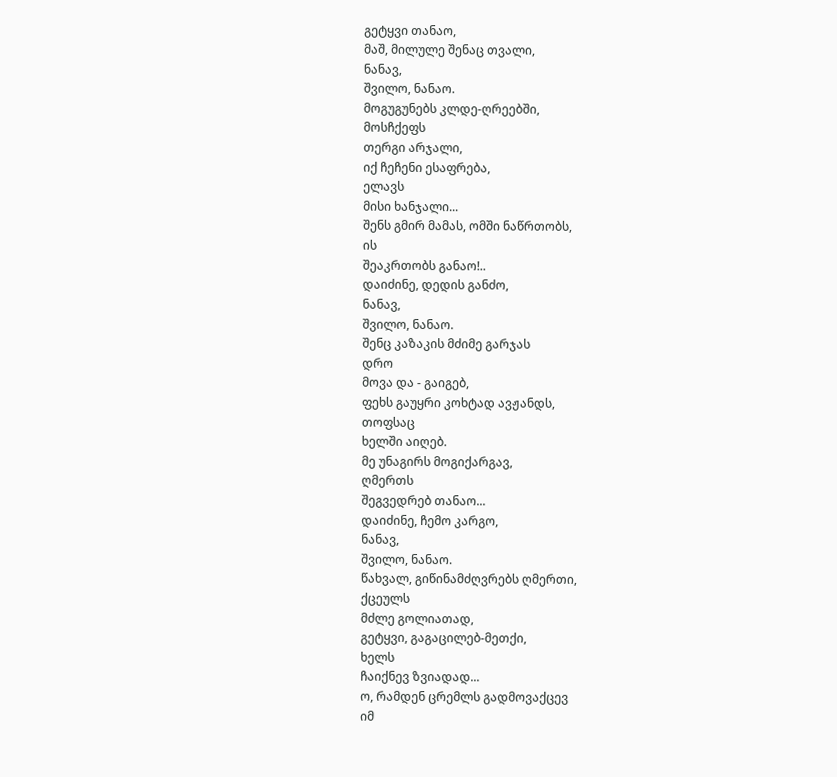გეტყვი თანაო,
მაშ, მილულე შენაც თვალი,
ნანავ,
შვილო, ნანაო.
მოგუგუნებს კლდე-ღრეებში,
მოსჩქეფს
თერგი არჯალი,
იქ ჩეჩენი ესაფრება,
ელავს
მისი ხანჯალი...
შენს გმირ მამას, ომში ნაწრთობს,
ის
შეაკრთობს განაო!..
დაიძინე, დედის განძო,
ნანავ,
შვილო, ნანაო.
შენც კაზაკის მძიმე გარჯას
დრო
მოვა და - გაიგებ,
ფეხს გაუყრი კოხტად ავჟანდს,
თოფსაც
ხელში აიღებ.
მე უნაგირს მოგიქარგავ,
ღმერთს
შეგვედრებ თანაო...
დაიძინე, ჩემო კარგო,
ნანავ,
შვილო, ნანაო.
წახვალ, გიწინამძღვრებს ღმერთი,
ქცეულს
მძლე გოლიათად,
გეტყვი, გაგაცილებ-მეთქი,
ხელს
ჩაიქნევ ზვიადად...
ო, რამდენ ცრემლს გადმოვაქცევ
იმ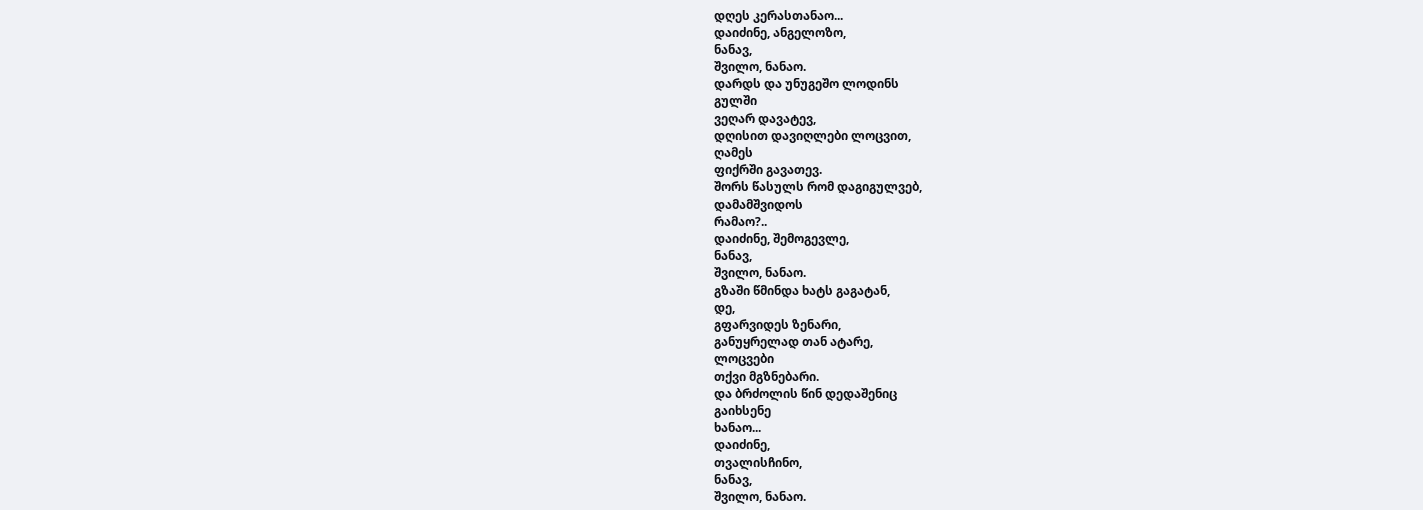დღეს კერასთანაო...
დაიძინე, ანგელოზო,
ნანავ,
შვილო, ნანაო.
დარდს და უნუგეშო ლოდინს
გულში
ვეღარ დავატევ,
დღისით დავიღლები ლოცვით,
ღამეს
ფიქრში გავათევ.
შორს წასულს რომ დაგიგულვებ,
დამამშვიდოს
რამაო?..
დაიძინე, შემოგევლე,
ნანავ,
შვილო, ნანაო.
გზაში წმინდა ხატს გაგატან,
დე,
გფარვიდეს ზენარი,
განუყრელად თან ატარე,
ლოცვები
თქვი მგზნებარი.
და ბრძოლის წინ დედაშენიც
გაიხსენე
ხანაო...
დაიძინე,
თვალისჩინო,
ნანავ,
შვილო, ნანაო.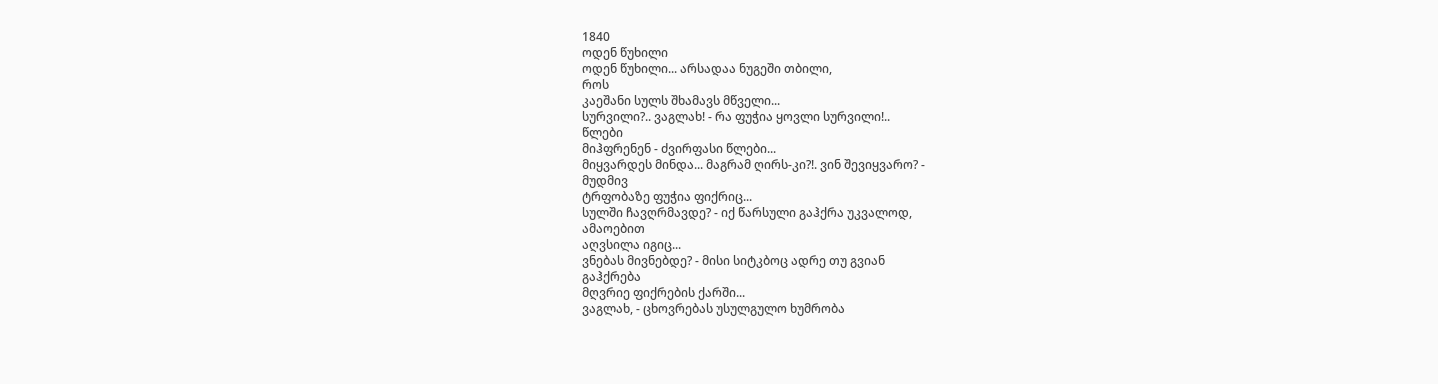1840
ოდენ წუხილი
ოდენ წუხილი... არსადაა ნუგეში თბილი,
როს
კაეშანი სულს შხამავს მწველი...
სურვილი?.. ვაგლახ! - რა ფუჭია ყოვლი სურვილი!..
წლები
მიჰფრენენ - ძვირფასი წლები...
მიყვარდეს მინდა... მაგრამ ღირს-კი?!. ვინ შევიყვარო? -
მუდმივ
ტრფობაზე ფუჭია ფიქრიც...
სულში ჩავღრმავდე? - იქ წარსული გაჰქრა უკვალოდ,
ამაოებით
აღვსილა იგიც...
ვნებას მივნებდე? - მისი სიტკბოც ადრე თუ გვიან
გაჰქრება
მღვრიე ფიქრების ქარში...
ვაგლახ, - ცხოვრებას უსულგულო ხუმრობა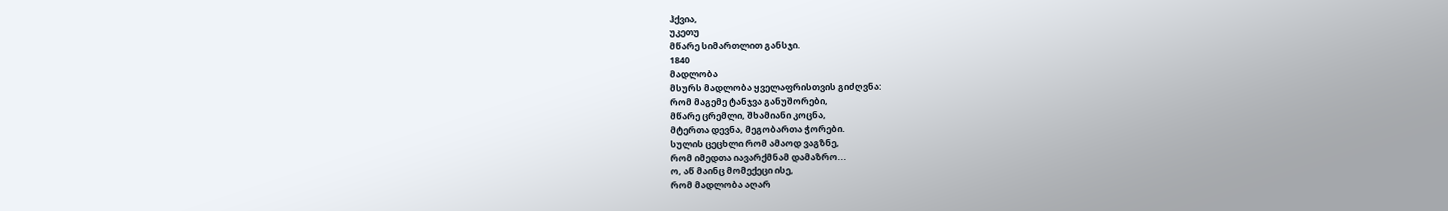ჰქვია,
უკეთუ
მწარე სიმართლით განსჯი.
1840
მადლობა
მსურს მადლობა ყველაფრისთვის გიძღვნა:
რომ მაგემე ტანჯვა განუშორები,
მწარე ცრემლი, შხამიანი კოცნა,
მტერთა დევნა, მეგობართა ჭორები.
სულის ცეცხლი რომ ამაოდ ვაგზნე,
რომ იმედთა იავარქმნამ დამაზრო...
ო, აწ მაინც მომექეცი ისე,
რომ მადლობა აღარ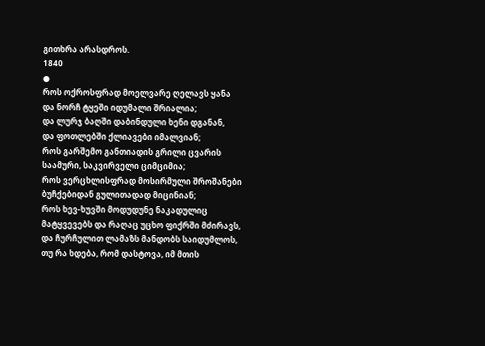გითხრა არასდროს.
1840
●
როს ოქროსფრად მოელვარე ღელავს ყანა
და ნორჩ ტყეში იდუმალი შრიალია;
და ლურჯ ბაღში დაბინდული ხენი დგანან,
და ფოთლებში ქლიავები იმალვიან;
როს გარშემო განთიადის გრილი ცვარის
საამური, საკვირველი ციმციმია;
როს ვერცხლისფრად მოსირმული შროშანები
ბუჩქებიდან გულითადად მიცინიან;
როს ხევ-ხუვში მოდუდუნე ნაკადულიც
მატყვევებს და რაღაც უცხო ფიქრში მძირავს,
და ჩურჩულით ლამაზს მანდობს საიდუმლოს,
თუ რა ხდება, რომ დასტოვა, იმ მთის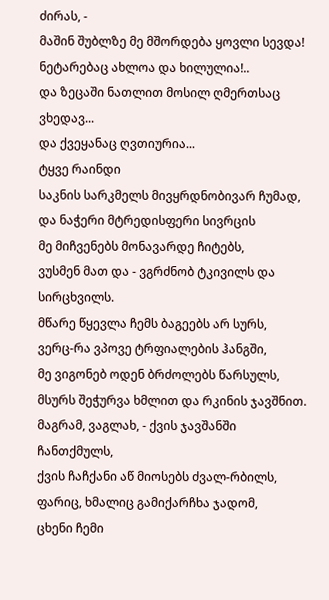ძირას, -
მაშინ შუბლზე მე მშორდება ყოვლი სევდა!
ნეტარებაც ახლოა და ხილულია!..
და ზეცაში ნათლით მოსილ ღმერთსაც ვხედავ...
და ქვეყანაც ღვთიურია...
ტყვე რაინდი
საკნის სარკმელს მივყრდნობივარ ჩუმად,
და ნაჭერი მტრედისფერი სივრცის
მე მიჩვენებს მონავარდე ჩიტებს,
ვუსმენ მათ და - ვგრძნობ ტკივილს და სირცხვილს.
მწარე წყევლა ჩემს ბაგეებს არ სურს,
ვერც-რა ვპოვე ტრფიალების ჰანგში,
მე ვიგონებ ოდენ ბრძოლებს წარსულს,
მსურს შეჭურვა ხმლით და რკინის ჯავშნით.
მაგრამ, ვაგლახ, - ქვის ჯავშანში ჩანთქმულს,
ქვის ჩაჩქანი აწ მიოსებს ძვალ-რბილს,
ფარიც, ხმალიც გამიქარჩხა ჯადომ,
ცხენი ჩემი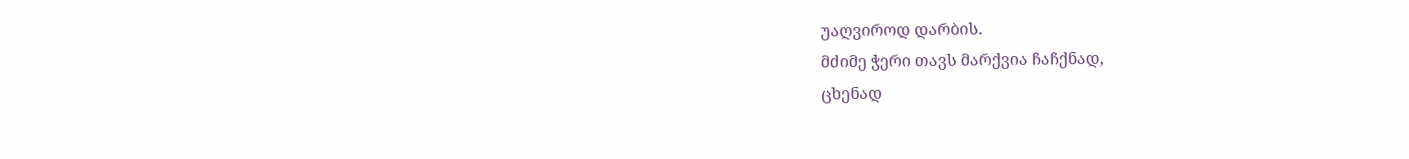უაღვიროდ დარბის.
მძიმე ჭერი თავს მარქვია ჩაჩქნად,
ცხენად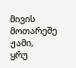მივის მოთარეშე ჟამი,
ყრუ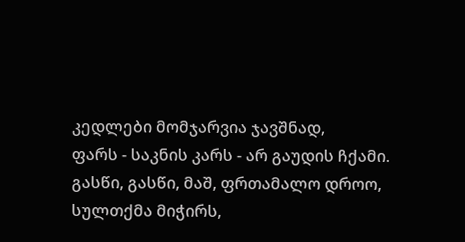კედლები მომჯარვია ჯავშნად,
ფარს - საკნის კარს - არ გაუდის ჩქამი.
გასწი, გასწი, მაშ, ფრთამალო დროო,
სულთქმა მიჭირს,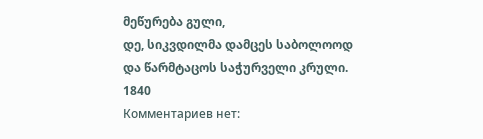მეწურება გული,
დე, სიკვდილმა დამცეს საბოლოოდ
და წარმტაცოს საჭურველი კრული.
1840
Комментариев нет: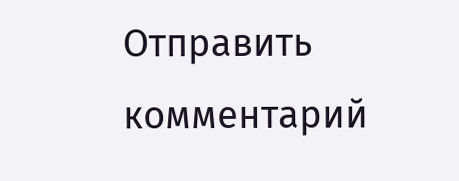Отправить комментарий